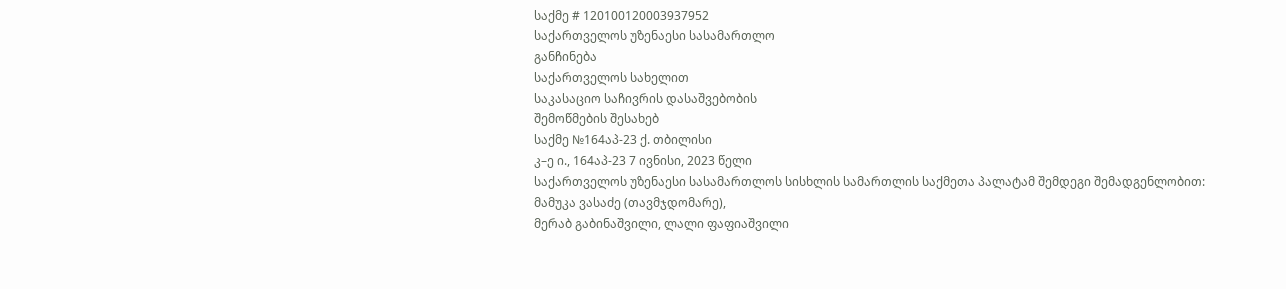საქმე # 120100120003937952
საქართველოს უზენაესი სასამართლო
განჩინება
საქართველოს სახელით
საკასაციო საჩივრის დასაშვებობის
შემოწმების შესახებ
საქმე №164აპ-23 ქ. თბილისი
კ–ე ი., 164აპ-23 7 ივნისი, 2023 წელი
საქართველოს უზენაესი სასამართლოს სისხლის სამართლის საქმეთა პალატამ შემდეგი შემადგენლობით:
მამუკა ვასაძე (თავმჯდომარე),
მერაბ გაბინაშვილი, ლალი ფაფიაშვილი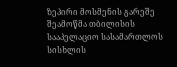ზეპირი მოსმენის გარეშე შეამოწმა თბილისის სააპელაციო სასამართლოს სისხლის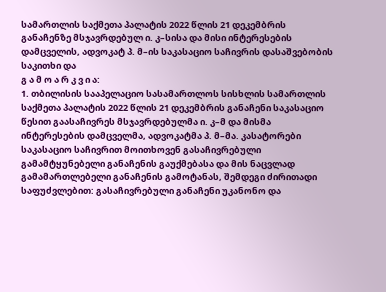სამართლის საქმეთა პალატის 2022 წლის 21 დეკემბრის განაჩენზე მსჯავრდებულ ი. კ–სისა და მისი ინტერესების დამცველის, ადვოკატ პ. მ–ის საკასაციო საჩივრის დასაშვებობის საკითხი და
გ ა მ ო ა რ კ ვ ი ა:
1. თბილისის სააპელაციო სასამართლოს სისხლის სამართლის საქმეთა პალატის 2022 წლის 21 დეკემბრის განაჩენი საკასაციო წესით გაასაჩივრეს მსჯავრდებულმა ი. კ–მ და მისმა ინტერესების დამცველმა, ადვოკატმა პ. მ–მა. კასატორები საკასაციო საჩივრით მოითხოვენ გასაჩივრებული გამამტყუნებელი განაჩენის გაუქმებასა და მის ნაცვლად გამამართლებელი განაჩენის გამოტანას, შემდეგი ძირითადი საფუძვლებით: გასაჩივრებული განაჩენი უკანონო და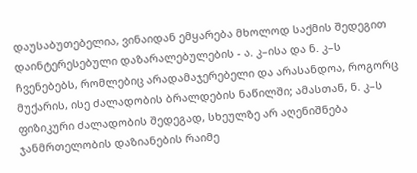დაუსაბუთებელია, ვინაიდან ემყარება მხოლოდ საქმის შედეგით დაინტერესებული დაზარალებულების - ა. კ–ისა და ნ. კ–ს ჩვენებებს, რომლებიც არადამაჯერებელი და არასანდოა, როგორც მუქარის, ისე ძალადობის ბრალდების ნაწილში; ამასთან, ნ. კ–ს ფიზიკური ძალადობის შედეგად, სხეულზე არ აღენიშნება ჯანმრთელობის დაზიანების რაიმე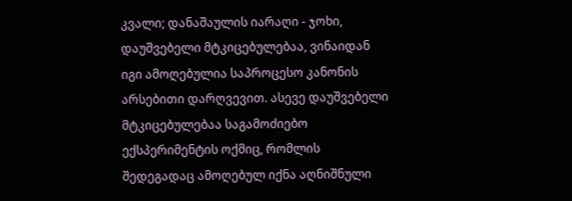კვალი; დანაშაულის იარაღი - ჯოხი, დაუშვებელი მტკიცებულებაა, ვინაიდან იგი ამოღებულია საპროცესო კანონის არსებითი დარღვევით. ასევე დაუშვებელი მტკიცებულებაა საგამოძიებო ექსპერიმენტის ოქმიც, რომლის შედეგადაც ამოღებულ იქნა აღნიშნული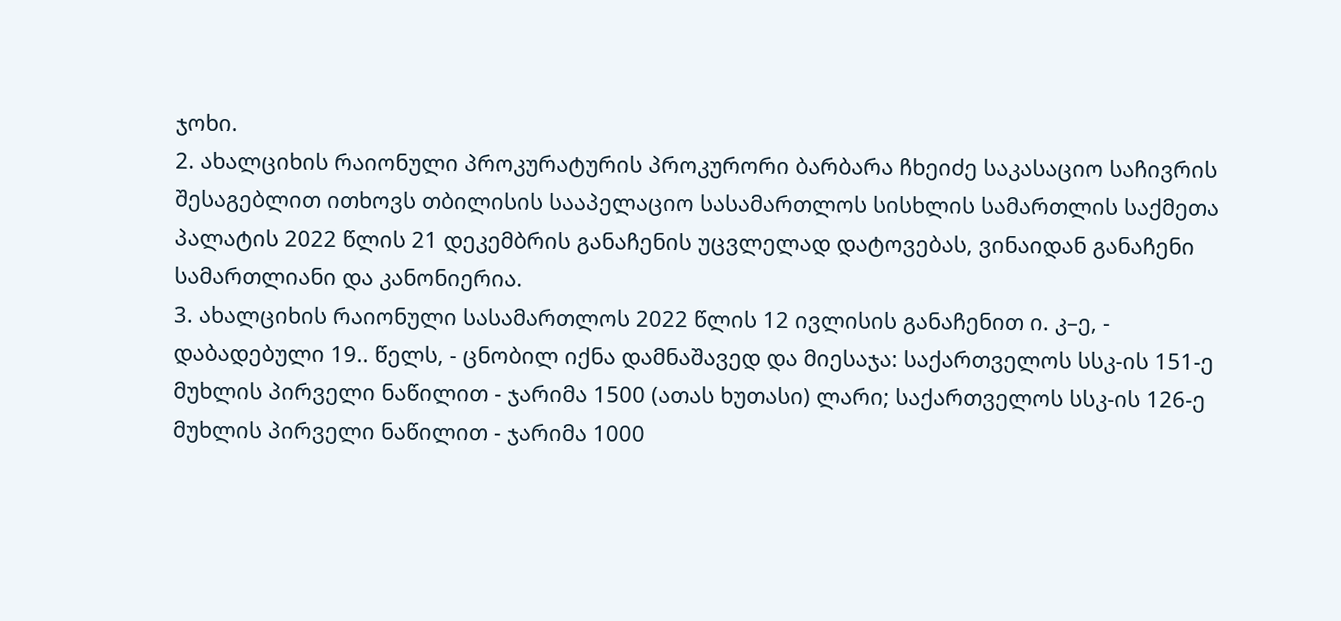ჯოხი.
2. ახალციხის რაიონული პროკურატურის პროკურორი ბარბარა ჩხეიძე საკასაციო საჩივრის შესაგებლით ითხოვს თბილისის სააპელაციო სასამართლოს სისხლის სამართლის საქმეთა პალატის 2022 წლის 21 დეკემბრის განაჩენის უცვლელად დატოვებას, ვინაიდან განაჩენი სამართლიანი და კანონიერია.
3. ახალციხის რაიონული სასამართლოს 2022 წლის 12 ივლისის განაჩენით ი. კ–ე, - დაბადებული 19.. წელს, - ცნობილ იქნა დამნაშავედ და მიესაჯა: საქართველოს სსკ-ის 151-ე მუხლის პირველი ნაწილით - ჯარიმა 1500 (ათას ხუთასი) ლარი; საქართველოს სსკ-ის 126-ე მუხლის პირველი ნაწილით - ჯარიმა 1000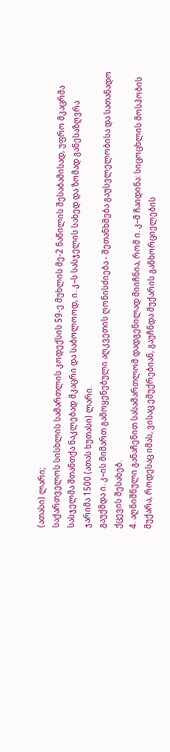(ათასი) ლარი;
საქართველოს სისხლის სამართლის კოდექსის 59-ე მუხლის მე-2 ნაწილის შესაბამისად, უფრო მკაცრმა სასჯელმა შთანთქა ნაკლებად მკაცრი და საბოლოოდ, ი. კ–ს სასჯელის სახედ და ზომად განესაზღვრა ჯარიმა 1500 (ათას ხუთასი) ლარი.
გაუქმდა ი. კ–ის მიმართ გამოყენებული აღკვეთის ღონისძიება - შეთანხმება გაუსვლელობისა და სათანადო ქცევის შესახებ.
4. აღნიშნული განაჩენით სასამართლომ დადგენილად მიიჩნია, რომ ი. კ–მ ჩაიდინა: სიცოცხლის მოსპობის მუქარა, როდესაც იმას, ვისაც ემუქრებიან, გაუჩნდა მუქარის განხორციელების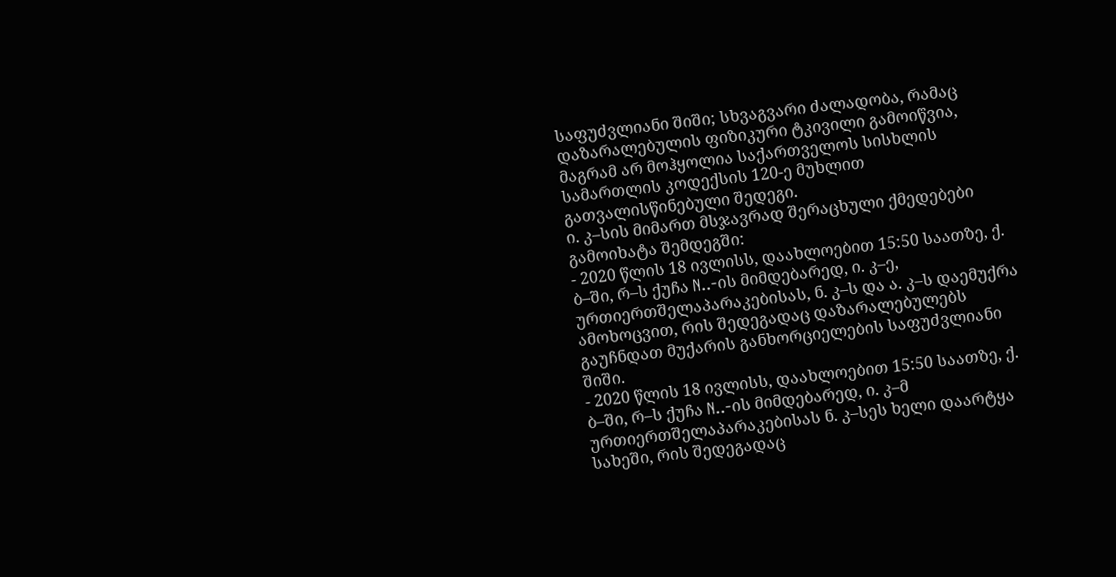საფუძვლიანი შიში; სხვაგვარი ძალადობა, რამაც დაზარალებულის ფიზიკური ტკივილი გამოიწვია, მაგრამ არ მოჰყოლია საქართველოს სისხლის სამართლის კოდექსის 120-ე მუხლით გათვალისწინებული შედეგი.
ი. კ–სის მიმართ მსჯავრად შერაცხული ქმედებები გამოიხატა შემდეგში:
- 2020 წლის 18 ივლისს, დაახლოებით 15:50 საათზე, ქ. ბ–ში, რ–ს ქუჩა N..-ის მიმდებარედ, ი. კ–ე, ურთიერთშელაპარაკებისას, ნ. კ–ს და ა. კ–ს დაემუქრა ამოხოცვით, რის შედეგადაც დაზარალებულებს გაუჩნდათ მუქარის განხორციელების საფუძვლიანი შიში.
- 2020 წლის 18 ივლისს, დაახლოებით 15:50 საათზე, ქ. ბ–ში, რ–ს ქუჩა N..-ის მიმდებარედ, ი. კ–მ ურთიერთშელაპარაკებისას ნ. კ–სეს ხელი დაარტყა სახეში, რის შედეგადაც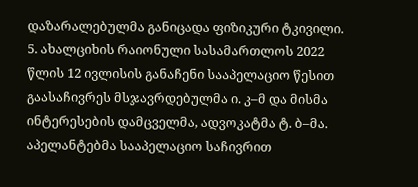დაზარალებულმა განიცადა ფიზიკური ტკივილი.
5. ახალციხის რაიონული სასამართლოს 2022 წლის 12 ივლისის განაჩენი სააპელაციო წესით გაასაჩივრეს მსჯავრდებულმა ი. კ–მ და მისმა ინტერესების დამცველმა, ადვოკატმა ტ. ბ–მა. აპელანტებმა სააპელაციო საჩივრით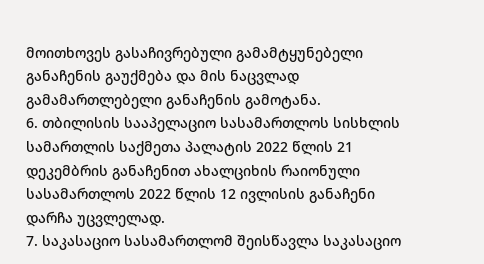მოითხოვეს გასაჩივრებული გამამტყუნებელი განაჩენის გაუქმება და მის ნაცვლად გამამართლებელი განაჩენის გამოტანა.
6. თბილისის სააპელაციო სასამართლოს სისხლის სამართლის საქმეთა პალატის 2022 წლის 21 დეკემბრის განაჩენით ახალციხის რაიონული სასამართლოს 2022 წლის 12 ივლისის განაჩენი დარჩა უცვლელად.
7. საკასაციო სასამართლომ შეისწავლა საკასაციო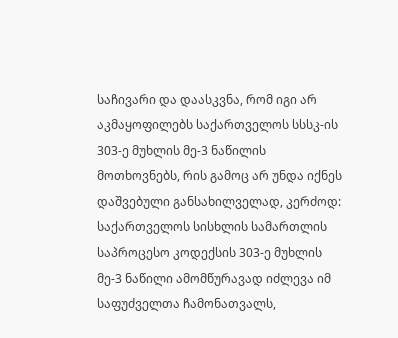საჩივარი და დაასკვნა, რომ იგი არ აკმაყოფილებს საქართველოს სსსკ-ის 303-ე მუხლის მე-3 ნაწილის მოთხოვნებს, რის გამოც არ უნდა იქნეს დაშვებული განსახილველად, კერძოდ: საქართველოს სისხლის სამართლის საპროცესო კოდექსის 303-ე მუხლის მე-3 ნაწილი ამომწურავად იძლევა იმ საფუძველთა ჩამონათვალს,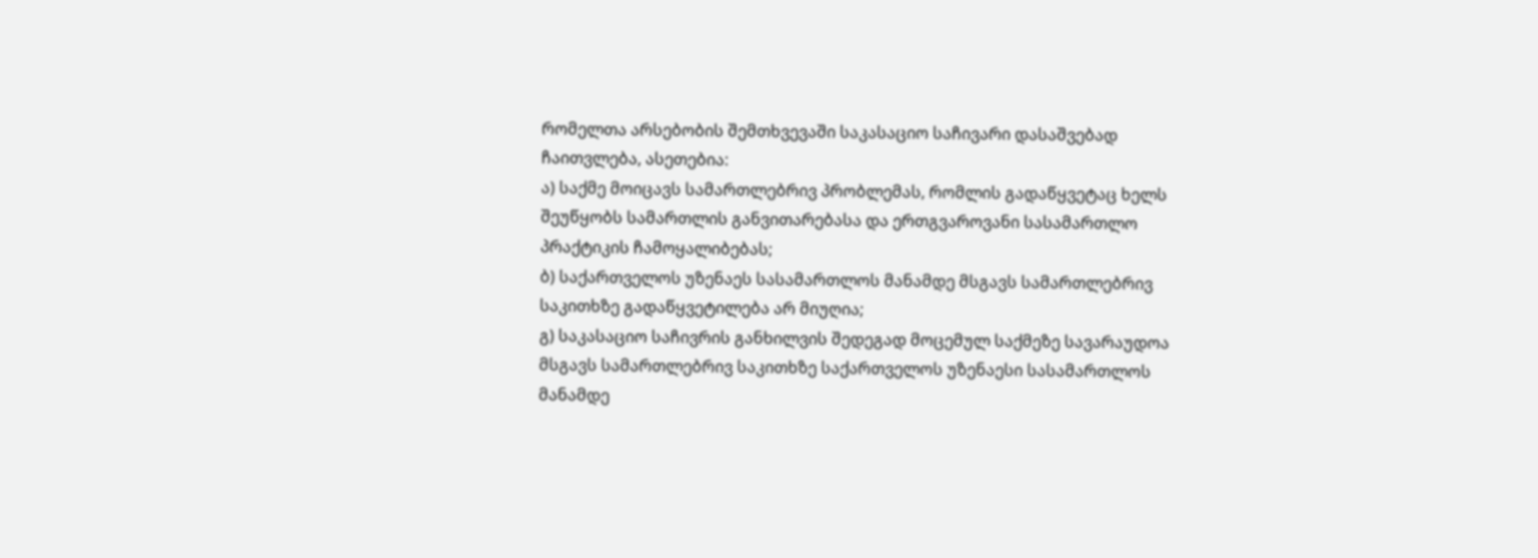რომელთა არსებობის შემთხვევაში საკასაციო საჩივარი დასაშვებად ჩაითვლება, ასეთებია:
ა) საქმე მოიცავს სამართლებრივ პრობლემას, რომლის გადაწყვეტაც ხელს შეუწყობს სამართლის განვითარებასა და ერთგვაროვანი სასამართლო პრაქტიკის ჩამოყალიბებას;
ბ) საქართველოს უზენაეს სასამართლოს მანამდე მსგავს სამართლებრივ საკითხზე გადაწყვეტილება არ მიუღია;
გ) საკასაციო საჩივრის განხილვის შედეგად მოცემულ საქმეზე სავარაუდოა მსგავს სამართლებრივ საკითხზე საქართველოს უზენაესი სასამართლოს მანამდე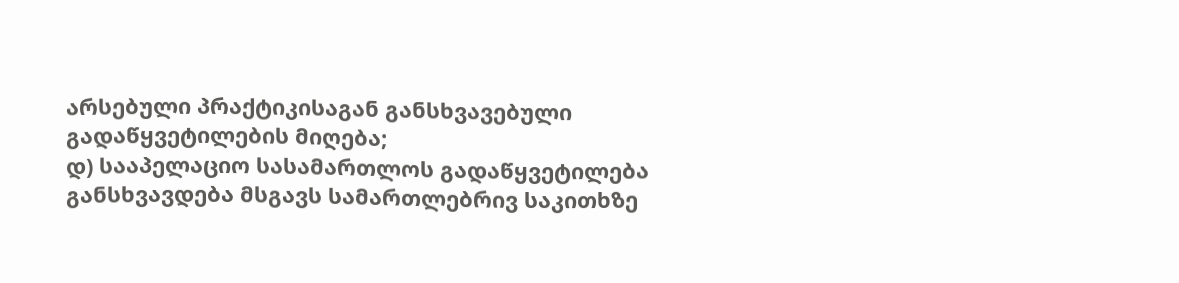არსებული პრაქტიკისაგან განსხვავებული გადაწყვეტილების მიღება;
დ) სააპელაციო სასამართლოს გადაწყვეტილება განსხვავდება მსგავს სამართლებრივ საკითხზე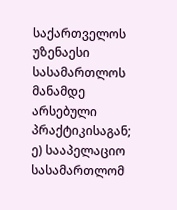საქართველოს უზენაესი სასამართლოს მანამდე არსებული პრაქტიკისაგან;
ე) სააპელაციო სასამართლომ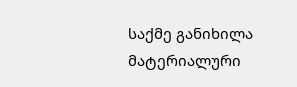საქმე განიხილა მატერიალური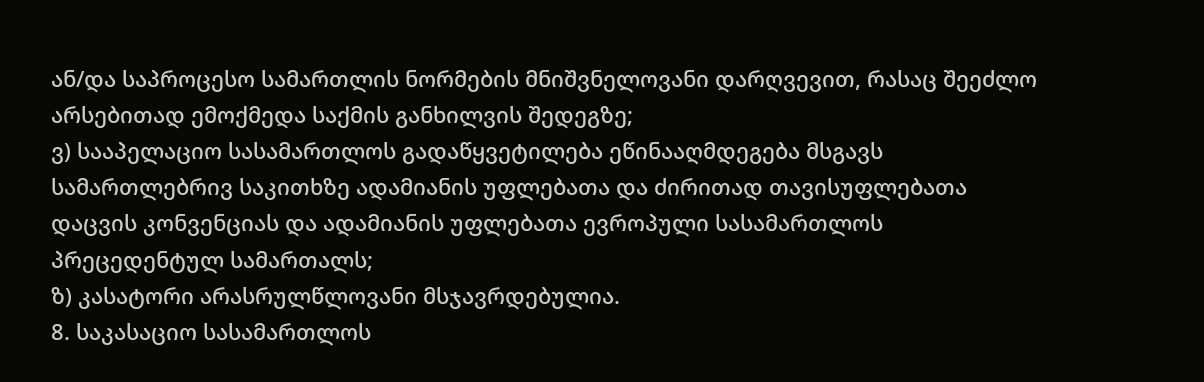ან/და საპროცესო სამართლის ნორმების მნიშვნელოვანი დარღვევით, რასაც შეეძლო არსებითად ემოქმედა საქმის განხილვის შედეგზე;
ვ) სააპელაციო სასამართლოს გადაწყვეტილება ეწინააღმდეგება მსგავს სამართლებრივ საკითხზე ადამიანის უფლებათა და ძირითად თავისუფლებათა დაცვის კონვენციას და ადამიანის უფლებათა ევროპული სასამართლოს პრეცედენტულ სამართალს;
ზ) კასატორი არასრულწლოვანი მსჯავრდებულია.
8. საკასაციო სასამართლოს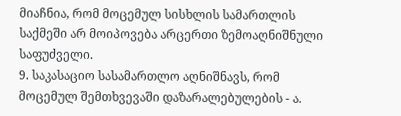მიაჩნია, რომ მოცემულ სისხლის სამართლის საქმეში არ მოიპოვება არცერთი ზემოაღნიშნული საფუძველი.
9. საკასაციო სასამართლო აღნიშნავს, რომ მოცემულ შემთხვევაში დაზარალებულების - ა.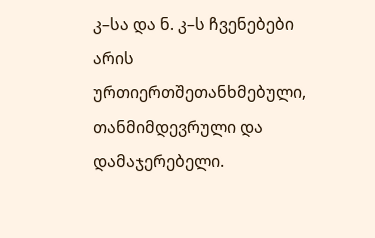კ–სა და ნ. კ–ს ჩვენებები არის ურთიერთშეთანხმებული, თანმიმდევრული და დამაჯერებელი.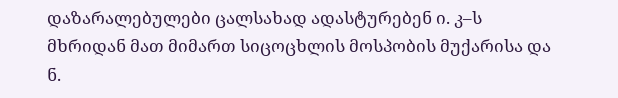დაზარალებულები ცალსახად ადასტურებენ ი. კ–ს მხრიდან მათ მიმართ სიცოცხლის მოსპობის მუქარისა და ნ.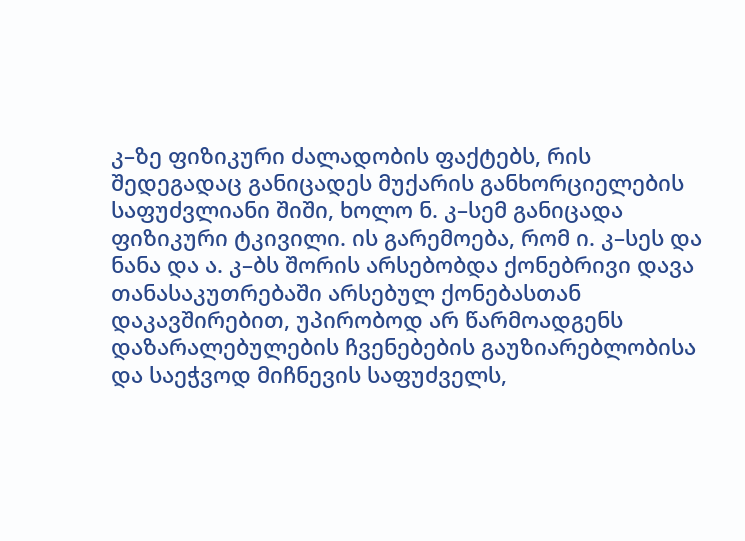კ–ზე ფიზიკური ძალადობის ფაქტებს, რის შედეგადაც განიცადეს მუქარის განხორციელების საფუძვლიანი შიში, ხოლო ნ. კ–სემ განიცადა ფიზიკური ტკივილი. ის გარემოება, რომ ი. კ–სეს და ნანა და ა. კ–ბს შორის არსებობდა ქონებრივი დავა თანასაკუთრებაში არსებულ ქონებასთან დაკავშირებით, უპირობოდ არ წარმოადგენს დაზარალებულების ჩვენებების გაუზიარებლობისა და საეჭვოდ მიჩნევის საფუძველს,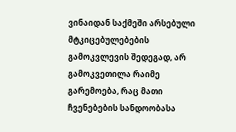ვინაიდან საქმეში არსებული მტკიცებულებების გამოკვლევის შედეგად, არ გამოკვეთილა რაიმე გარემოება, რაც მათი ჩვენებების სანდოობასა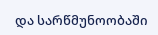და სარწმუნოობაში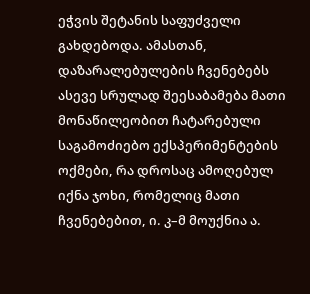ეჭვის შეტანის საფუძველი გახდებოდა. ამასთან, დაზარალებულების ჩვენებებს ასევე სრულად შეესაბამება მათი მონაწილეობით ჩატარებული საგამოძიებო ექსპერიმენტების ოქმები, რა დროსაც ამოღებულ იქნა ჯოხი, რომელიც მათი ჩვენებებით, ი. კ–მ მოუქნია ა.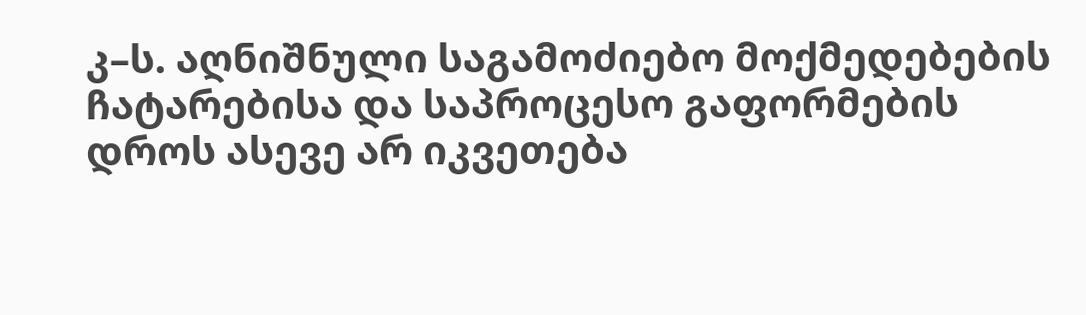კ–ს. აღნიშნული საგამოძიებო მოქმედებების ჩატარებისა და საპროცესო გაფორმების დროს ასევე არ იკვეთება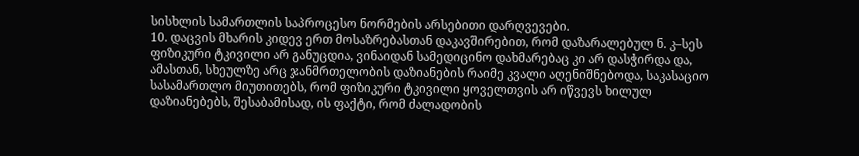სისხლის სამართლის საპროცესო ნორმების არსებითი დარღვევები.
10. დაცვის მხარის კიდევ ერთ მოსაზრებასთან დაკავშირებით, რომ დაზარალებულ ნ. კ–სეს ფიზიკური ტკივილი არ განუცდია, ვინაიდან სამედიცინო დახმარებაც კი არ დასჭირდა და, ამასთან, სხეულზე არც ჯანმრთელობის დაზიანების რაიმე კვალი აღენიშნებოდა, საკასაციო სასამართლო მიუთითებს, რომ ფიზიკური ტკივილი ყოველთვის არ იწვევს ხილულ დაზიანებებს, შესაბამისად, ის ფაქტი, რომ ძალადობის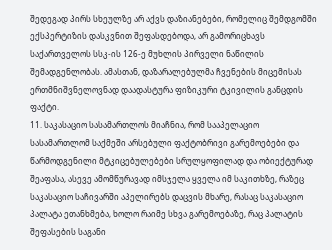შედეგად პირს სხეულზე არ აქვს დაზიანებები, რომელიც შემდგომში ექსპერტიზის დასკვნით შეფასდებოდა, არ გამორიცხავს საქართველოს სსკ-ის 126-ე მუხლის პირველი ნაწილის შემადგენლობას. ამასთან, დაზარალებულმა ჩვენების მიცემისას ერთმნიშვნელოვნად დაადასტურა ფიზიკური ტკივილის განცდის ფაქტი.
11. საკასაციო სასამართლოს მიაჩნია, რომ სააპელაციო სასამართლომ საქმეში არსებული ფაქტობრივი გარემოებები და წარმოდგენილი მტკიცებულებები სრულყოფილად და ობიექტურად შეაფასა, ასევე ამომწურავად იმსჯელა ყველა იმ საკითხზე, რაზეც საკასაციო საჩივარში აპელირებს დაცვის მხარე, რასაც საკასაციო პალატა ეთანხმება, ხოლო რაიმე სხვა გარემოებაზე, რაც პალატის შეფასების საგანი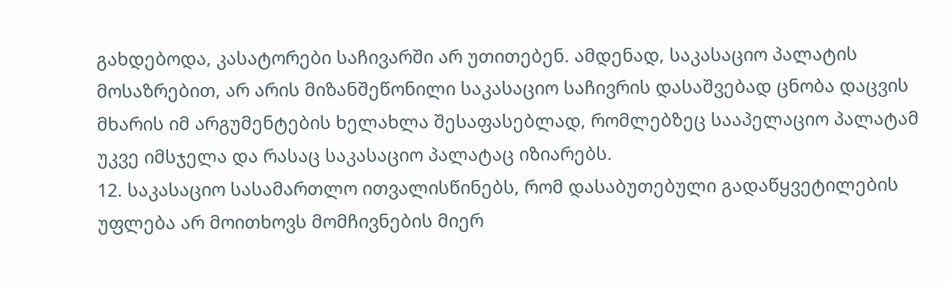გახდებოდა, კასატორები საჩივარში არ უთითებენ. ამდენად, საკასაციო პალატის მოსაზრებით, არ არის მიზანშეწონილი საკასაციო საჩივრის დასაშვებად ცნობა დაცვის მხარის იმ არგუმენტების ხელახლა შესაფასებლად, რომლებზეც სააპელაციო პალატამ უკვე იმსჯელა და რასაც საკასაციო პალატაც იზიარებს.
12. საკასაციო სასამართლო ითვალისწინებს, რომ დასაბუთებული გადაწყვეტილების უფლება არ მოითხოვს მომჩივნების მიერ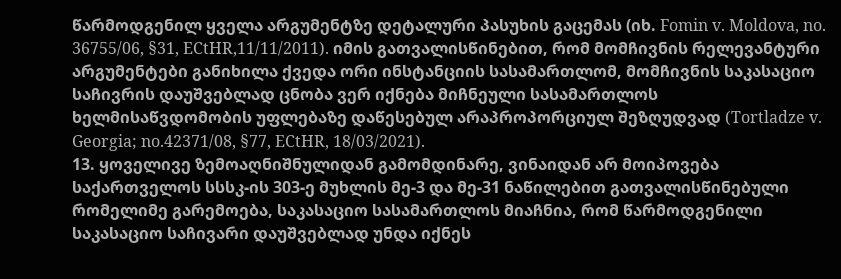წარმოდგენილ ყველა არგუმენტზე დეტალური პასუხის გაცემას (იხ. Fomin v. Moldova, no. 36755/06, §31, ECtHR,11/11/2011). იმის გათვალისწინებით, რომ მომჩივნის რელევანტური არგუმენტები განიხილა ქვედა ორი ინსტანციის სასამართლომ, მომჩივნის საკასაციო საჩივრის დაუშვებლად ცნობა ვერ იქნება მიჩნეული სასამართლოს ხელმისაწვდომობის უფლებაზე დაწესებულ არაპროპორციულ შეზღუდვად (Tortladze v. Georgia; no.42371/08, §77, ECtHR, 18/03/2021).
13. ყოველივე ზემოაღნიშნულიდან გამომდინარე, ვინაიდან არ მოიპოვება საქართველოს სსსკ-ის 303-ე მუხლის მე-3 და მე-31 ნაწილებით გათვალისწინებული რომელიმე გარემოება, საკასაციო სასამართლოს მიაჩნია, რომ წარმოდგენილი საკასაციო საჩივარი დაუშვებლად უნდა იქნეს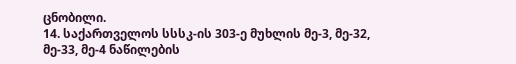ცნობილი.
14. საქართველოს სსსკ-ის 303-ე მუხლის მე-3, მე-32, მე-33, მე-4 ნაწილების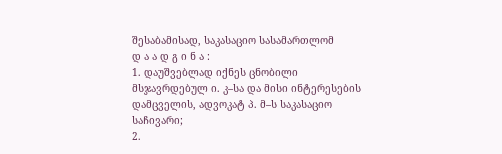შესაბამისად, საკასაციო სასამართლომ
დ ა ა დ გ ი ნ ა :
1. დაუშვებლად იქნეს ცნობილი მსჯავრდებულ ი. კ–სა და მისი ინტერესების დამცველის, ადვოკატ პ. მ–ს საკასაციო საჩივარი;
2.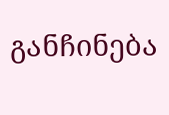განჩინება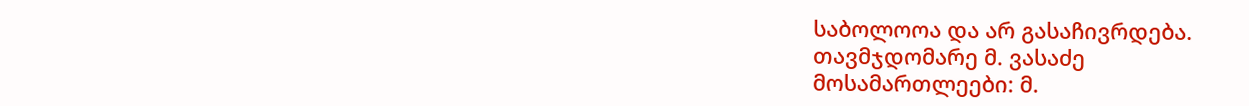საბოლოოა და არ გასაჩივრდება.
თავმჯდომარე მ. ვასაძე
მოსამართლეები: მ.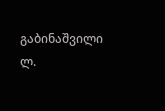გაბინაშვილი
ლ.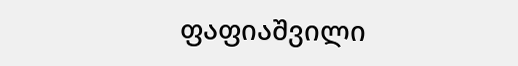ფაფიაშვილი